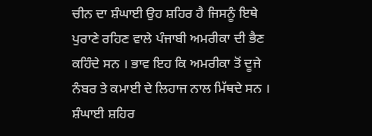ਚੀਨ ਦਾ ਸ਼ੰਘਾਈ ਉਹ ਸ਼ਹਿਰ ਹੈ ਜਿਸਨੂੰ ਇਥੇ ਪੁਰਾਣੇ ਰਹਿਣ ਵਾਲੇ ਪੰਜਾਬੀ ਅਮਰੀਕਾ ਦੀ ਭੈਣ ਕਹਿੰਦੇ ਸਨ । ਭਾਵ ਇਹ ਕਿ ਅਮਰੀਕਾ ਤੋਂ ਦੂਜੇ ਨੰਬਰ ਤੇ ਕਮਾਈ ਦੇ ਲਿਹਾਜ ਨਾਲ ਮਿੱਥਦੇ ਸਨ । ਸ਼ੰਘਾਈ ਸ਼ਹਿਰ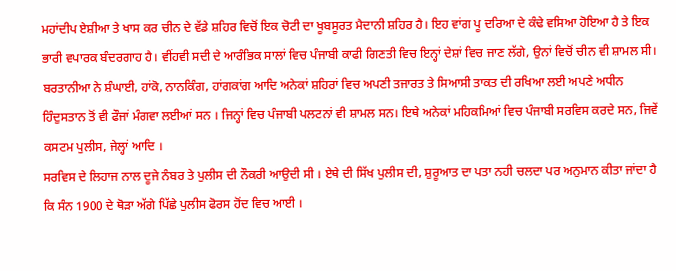ਮਹਾਂਦੀਪ ਏਸ਼ੀਆ ਤੇ ਖਾਸ ਕਰ ਚੀਨ ਦੇ ਵੱਡੇ ਸ਼ਹਿਰ ਵਿਚੋਂ ਇਕ ਚੋਟੀ ਦਾ ਖੂਬਸੂਰਤ ਮੈਦਾਨੀ ਸ਼ਹਿਰ ਹੈ। ਇਹ ਵਾਂਗ ਪੂ ਦਰਿਆ ਦੇ ਕੰਢੇ ਵਸਿਆ ਹੋਇਆ ਹੈ ਤੇ ਇਕ ਭਾਰੀ ਵਪਾਰਕ ਬੰਦਰਗਾਹ ਹੈ। ਵੀਂਹਵੀ ਸਦੀ ਦੇ ਆਰੰਭਿਕ ਸਾਲਾਂ ਵਿਚ ਪੰਜਾਬੀ ਕਾਫੀ ਗਿਣਤੀ ਵਿਚ ਇਨ੍ਹਾਂ ਦੇਸ਼ਾਂ ਵਿਚ ਜਾਣ ਲੱਗੇ, ਉਨਾਂ ਵਿਚੋਂ ਚੀਨ ਵੀ ਸ਼ਾਮਲ ਸੀ। ਬਰਤਾਨੀਆ ਨੇ ਸ਼ੰਘਾਈ, ਹਾਂਕੋ, ਨਾਨਕਿੰਗ, ਹਾਂਗਕਾਂਗ ਆਦਿ ਅਨੇਕਾਂ ਸ਼ਹਿਰਾਂ ਵਿਚ ਅਪਣੀ ਤਜਾਰਤ ਤੇ ਸਿਆਸੀ ਤਾਕਤ ਦੀ ਰਖਿਆ ਲਈ ਅਪਣੇ ਅਧੀਨ ਹਿੰਦੁਸਤਾਨ ਤੋਂ ਵੀ ਫੌਜਾਂ ਮੰਗਵਾ ਲਈਆਂ ਸਨ । ਜਿਨ੍ਹਾਂ ਵਿਚ ਪੰਜਾਬੀ ਪਲਟਨਾਂ ਵੀ ਸ਼ਾਮਲ ਸਨ। ਇਥੇ ਅਨੇਕਾਂ ਮਹਿਕਮਿਆਂ ਵਿਚ ਪੰਜਾਬੀ ਸਰਵਿਸ ਕਰਦੇ ਸਨ, ਜਿਵੇਂ ਕਸਟਮ ਪੁਲੀਸ, ਜੇਲ੍ਹਾਂ ਆਦਿ ।
ਸਰਵਿਸ ਦੇ ਲਿਹਾਜ ਨਾਲ ਦੂਜੇ ਨੰਬਰ ਤੇ ਪੁਲੀਸ ਦੀ ਨੌਕਰੀ ਆਉਦੀ ਸੀ । ਏਥੇ ਦੀ ਸਿੱਖ ਪੁਲੀਸ ਦੀ, ਸ਼ੁਰੂਆਤ ਦਾ ਪਤਾ ਨਹੀ ਚਲਦਾ ਪਰ ਅਨੁਮਾਨ ਕੀਤਾ ਜਾਂਦਾ ਹੈ ਕਿ ਸੰਨ 1900 ਦੇ ਥੋੜਾ ਅੱਗੇ ਪਿੱਛੇ ਪੁਲੀਸ ਫੋਰਸ ਹੋਂਦ ਵਿਚ ਆਈ ।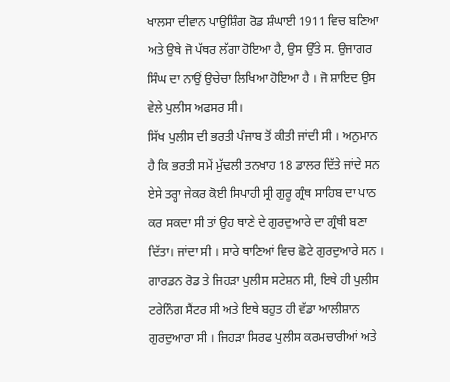ਖਾਲਸਾ ਦੀਵਾਨ ਪਾਉਸ਼ਿੰਗ ਰੋਡ ਸ਼ੰਘਾਈ 1911 ਵਿਚ ਬਣਿਆ ਅਤੇ ਉਥੇ ਜੋ ਪੱਥਰ ਲੱਗਾ ਹੋਇਆ ਹੈ, ਉਸ ਉੱਤੇ ਸ. ਉਜਾਗਰ ਸਿੰਘ ਦਾ ਨਾਉਂ ਉਚੇਚਾ ਲਿਖਿਆ ਹੋਇਆ ਹੈ । ਜੋ ਸ਼ਾਇਦ ਉਸ ਵੇਲੇ ਪੁਲੀਸ ਅਫਸਰ ਸੀ।
ਸਿੱਖ ਪੁਲੀਸ ਦੀ ਭਰਤੀ ਪੰਜਾਬ ਤੋਂ ਕੀਤੀ ਜਾਂਦੀ ਸੀ । ਅਨੁਮਾਨ ਹੈ ਕਿ ਭਰਤੀ ਸਮੇਂ ਮੁੱਢਲੀ ਤਨਖਾਹ 18 ਡਾਲਰ ਦਿੱਤੇ ਜਾਂਦੇ ਸਨ ਏਸੇ ਤਰ੍ਹਾ ਜੇਕਰ ਕੋਈ ਸਿਪਾਹੀ ਸ੍ਰੀ ਗੁਰੂ ਗ੍ਰੰਥ ਸਾਹਿਬ ਦਾ ਪਾਠ ਕਰ ਸਕਦਾ ਸੀ ਤਾਂ ਉਹ ਥਾਣੇ ਦੇ ਗੁਰਦੁਆਰੇ ਦਾ ਗ੍ਰੰਥੀ ਬਣਾ ਦਿੱਤਾ। ਜਾਂਦਾ ਸੀ । ਸਾਰੇ ਥਾਣਿਆਂ ਵਿਚ ਛੋਟੇ ਗੁਰਦੁਆਰੇ ਸਨ । ਗਾਰਡਨ ਰੋਡ ਤੇ ਜਿਹੜਾ ਪੁਲੀਸ ਸਟੇਸ਼ਨ ਸੀ, ਇਥੇ ਹੀ ਪੁਲੀਸ ਟਰੇਨਿੰਗ ਸੈਂਟਰ ਸੀ ਅਤੇ ਇਥੇ ਬਹੁਤ ਹੀ ਵੱਡਾ ਆਲੀਸ਼ਾਨ ਗੁਰਦੁਆਰਾ ਸੀ । ਜਿਹੜਾ ਸਿਰਫ ਪੁਲੀਸ ਕਰਮਚਾਰੀਆਂ ਅਤੇ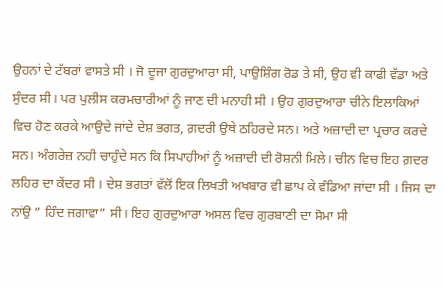ਉਹਨਾਂ ਦੇ ਟੱਬਰਾਂ ਵਾਸਤੇ ਸੀ । ਜੋ ਦੂਜਾ ਗੁਰਦੁਆਰਾ ਸੀ, ਪਾਉਸ਼ਿੰਗ ਰੋਡ ਤੇ ਸੀ, ਉਹ ਵੀ ਕਾਫੀ ਵੱਡਾ ਅਤੇ ਸੁੰਦਰ ਸੀ। ਪਰ ਪੁਲੀਸ ਕਰਮਚਾਰੀਆਂ ਨੂੰ ਜਾਣ ਦੀ ਮਨਾਹੀ ਸੀ । ਉਹ ਗੁਰਦੁਆਰਾ ਚੀਨੇ ਇਲਾਕਿਆਂ ਵਿਚ ਹੋਣ ਕਰਕੇ ਆਉਦੇ ਜਾਂਦੇ ਦੇਸ਼ ਭਗਤ, ਗ਼ਦਰੀ ਉਥੇ ਠਹਿਰਦੇ ਸਨ। ਅਤੇ ਅਜ਼ਾਦੀ ਦਾ ਪ੍ਰਚਾਰ ਕਰਦੇ ਸਨ। ਅੰਗਰੇਜ਼ ਨਹੀ ਚਾਹੁੰਦੇ ਸਨ ਕਿ ਸਿਪਾਹੀਆਂ ਨੂੰ ਅਜ਼ਾਦੀ ਦੀ ਰੋਸ਼ਨੀ ਮਿਲੇ। ਚੀਨ ਵਿਚ ਇਹ ਗ਼ਦਰ ਲਹਿਰ ਦਾ ਕੇਂਦਰ ਸੀ । ਦੇਸ਼ ਭਗਤਾਂ ਵੱਲੋਂ ਇਕ ਲਿਖਤੀ ਅਖਬਾਰ ਵੀ ਛਾਪ ਕੇ ਵੰਡਿਆ ਜਾਂਦਾ ਸੀ । ਜਿਸ ਦਾ ਨਾਂਉ ” ਹਿੰਦ ਜਗਾਵਾ” ਸੀ। ਇਹ ਗੁਰਦੁਆਰਾ ਅਸਲ ਵਿਚ ਗੁਰਬਾਣੀ ਦਾ ਸੋਮਾ ਸੀ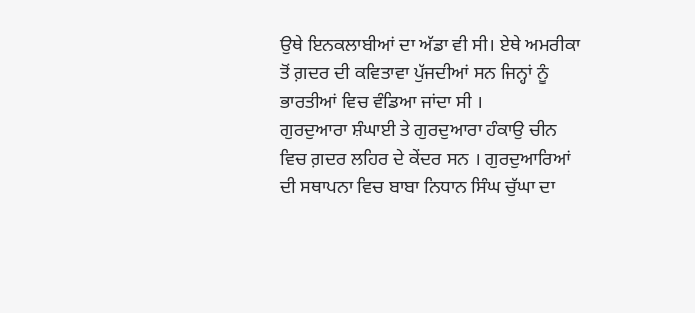ਉਥੇ ਇਨਕਲਾਬੀਆਂ ਦਾ ਅੱਡਾ ਵੀ ਸੀ। ਏਥੇ ਅਮਰੀਕਾ ਤੋਂ ਗ਼ਦਰ ਦੀ ਕਵਿਤਾਵਾ ਪੁੱਜਦੀਆਂ ਸਨ ਜਿਨ੍ਹਾਂ ਨੂੰ ਭਾਰਤੀਆਂ ਵਿਚ ਵੰਡਿਆ ਜਾਂਦਾ ਸੀ ।
ਗੁਰਦੁਆਰਾ ਸ਼ੰਘਾਈ ਤੇ ਗੁਰਦੁਆਰਾ ਹੰਕਾਉ ਚੀਨ ਵਿਚ ਗ਼ਦਰ ਲਹਿਰ ਦੇ ਕੇਂਦਰ ਸਨ । ਗੁਰਦੁਆਰਿਆਂ ਦੀ ਸਥਾਪਨਾ ਵਿਚ ਬਾਬਾ ਨਿਧਾਨ ਸਿੰਘ ਚੁੱਘਾ ਦਾ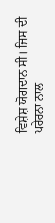ਵਿਸ਼ੇਸ਼ ਯੋਗਦਾਨ ਸੀ। ਜਿਸ ਦੀ ਪਰੇਰਨਾ ਨਾਲ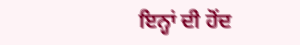ਇਨ੍ਹਾਂ ਦੀ ਹੋਂਦ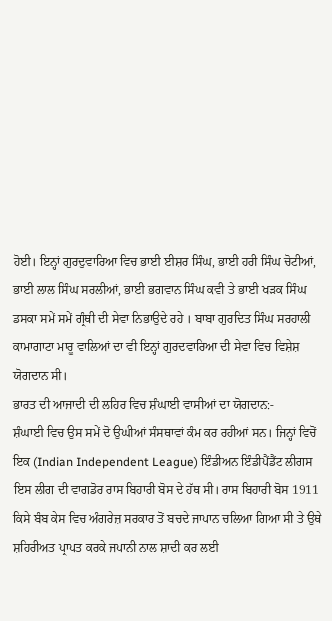ਹੋਈ। ਇਨ੍ਹਾਂ ਗੁਰਦੁਵਾਰਿਆ ਵਿਚ ਭਾਈ ਈਸ਼ਰ ਸਿੰਘ, ਭਾਈ ਹਰੀ ਸਿੰਘ ਚੋਟੀਆਂ, ਭਾਈ ਲਾਲ ਸਿੰਘ ਸਰਲੀਆਂ, ਭਾਈ ਭਗਵਾਨ ਸਿੰਘ ਕਵੀ ਤੇ ਭਾਈ ਖੜਕ ਸਿੰਘ ਡਸਕਾ ਸਮੇਂ ਸਮੇਂ ਗ੍ਰੰਥੀ ਦੀ ਸੇਵਾ ਨਿਭਾਉਦੇ ਰਹੇ । ਬਾਬਾ ਗੁਰਦਿਤ ਸਿੰਘ ਸਰਹਾਲੀ ਕਾਮਾਗਾਟਾ ਮਾਰੂ ਵਾਲਿਆਂ ਦਾ ਵੀ ਇਨ੍ਹਾਂ ਗੁਰਦਵਾਰਿਆ ਦੀ ਸੇਵਾ ਵਿਚ ਵਿਸ਼ੇਸ਼ ਯੋਗਦਾਨ ਸੀ।
ਭਾਰਤ ਦੀ ਆਜਾਦੀ ਦੀ ਲਹਿਰ ਵਿਚ ਸ਼ੰਘਾਈ ਵਾਸੀਆਂ ਦਾ ਯੋਗਦਾਨ:-
ਸ਼ੰਘਾਈ ਵਿਚ ਉਸ ਸਮੇਂ ਦੋ ਉਘੀਆਂ ਸੰਸਥਾਵਾਂ ਕੰਮ ਕਰ ਰਹੀਆਂ ਸਨ। ਜਿਨ੍ਹਾਂ ਵਿਚੋਂ ਇਕ (Indian Independent League) ਇੰਡੀਅਨ ਇੰਡੀਪੈਂਡੈਂਟ ਲੀਗਸ ਇਸ ਲੀਗ ਦੀ ਵਾਗਡੋਰ ਰਾਸ ਬਿਹਾਰੀ ਬੋਸ ਦੇ ਹੱਥ ਸੀ। ਰਾਸ ਬਿਹਾਰੀ ਬੋਸ 1911 ਕਿਸੇ ਬੰਬ ਕੇਸ ਵਿਚ ਅੰਗਰੇਜ਼ ਸਰਕਾਰ ਤੋਂ ਬਚਦੇ ਜਾਪਾਨ ਚਲਿਆ ਗਿਆ ਸੀ ਤੇ ਉਥੇ ਸ਼ਹਿਰੀਅਤ ਪ੍ਰਾਪਤ ਕਰਕੇ ਜਪਾਨੀ ਨਾਲ ਸ਼ਾਦੀ ਕਰ ਲਈ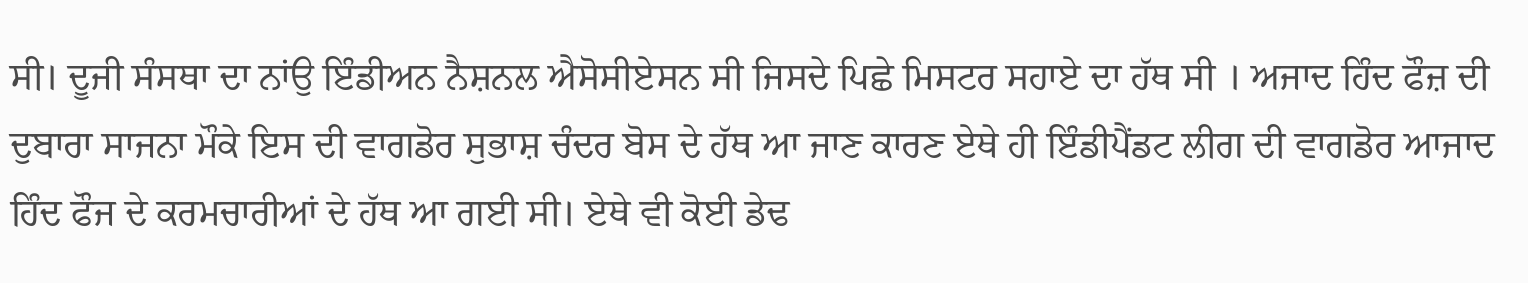ਸੀ। ਦੂਜੀ ਸੰਸਥਾ ਦਾ ਨਾਂਉ ਇੰਡੀਅਨ ਨੈਸ਼ਨਲ ਐਸੋਸੀਏਸਨ ਸੀ ਜਿਸਦੇ ਪਿਛੇ ਮਿਸਟਰ ਸਹਾਏ ਦਾ ਹੱਥ ਸੀ । ਅਜਾਦ ਹਿੰਦ ਫੌਜ਼ ਦੀ ਦੁਬਾਰਾ ਸਾਜਨਾ ਮੌਕੇ ਇਸ ਦੀ ਵਾਗਡੋਰ ਸੁਭਾਸ਼ ਚੰਦਰ ਬੋਸ ਦੇ ਹੱਥ ਆ ਜਾਣ ਕਾਰਣ ਏਥੇ ਹੀ ਇੰਡੀਪੈਂਡਟ ਲੀਗ ਦੀ ਵਾਗਡੋਰ ਆਜਾਦ ਹਿੰਦ ਫੌਜ ਦੇ ਕਰਮਚਾਰੀਆਂ ਦੇ ਹੱਥ ਆ ਗਈ ਸੀ। ਏਥੇ ਵੀ ਕੋਈ ਡੇਢ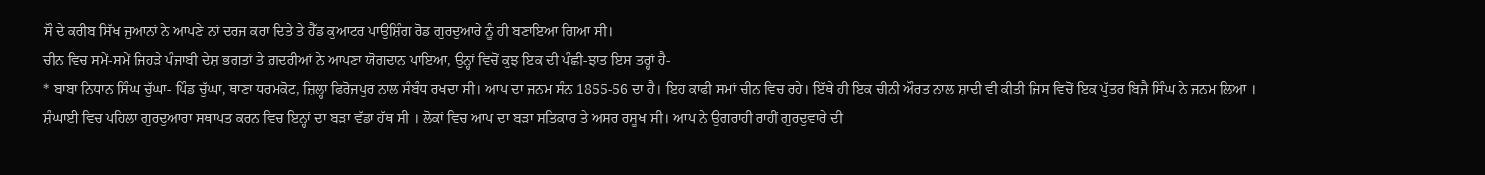ਸੌ ਦੇ ਕਰੀਬ ਸਿੱਖ ਜੁਆਨਾਂ ਨੇ ਆਪਣੇ ਨਾਂ ਦਰਜ ਕਰਾ ਦਿਤੇ ਤੇ ਹੈੱਡ ਕੁਆਟਰ ਪਾਉਸ਼ਿੰਗ ਰੋਡ ਗੁਰਦੁਆਰੇ ਨੂੰ ਹੀ ਬਣਾਇਆ ਗਿਆ ਸੀ।
ਚੀਨ ਵਿਚ ਸਮੇਂ-ਸਮੇਂ ਜਿਹੜੇ ਪੰਜਾਬੀ ਦੇਸ਼ ਭਗਤਾਂ ਤੇ ਗ਼ਦਰੀਆਂ ਨੇ ਆਪਣਾ ਯੋਗਦਾਨ ਪਾਇਆ, ਉਨ੍ਹਾਂ ਵਿਚੋਂ ਕੁਝ ਇਕ ਦੀ ਪੰਛੀ-ਝਾਤ ਇਸ ਤਰ੍ਹਾਂ ਹੈ-
* ਬਾਬਾ ਨਿਧਾਨ ਸਿੰਘ ਚੁੱਘਾ- ਪਿੰਡ ਚੁੱਘਾ, ਥਾਣਾ ਧਰਮਕੋਟ, ਜ਼ਿਲ੍ਹਾ ਫਿਰੋਜਪੁਰ ਨਾਲ ਸੰਬੰਧ ਰਖਦਾ ਸੀ। ਆਪ ਦਾ ਜਨਮ ਸੰਨ 1855-56 ਦਾ ਹੈ। ਇਹ ਕਾਫੀ ਸਮਾਂ ਚੀਨ ਵਿਚ ਰਹੇ। ਇੱਥੇ ਹੀ ਇਕ ਚੀਨੀ ਔਰਤ ਨਾਲ ਸ਼ਾਦੀ ਵੀ ਕੀਤੀ ਜਿਸ ਵਿਚੋਂ ਇਕ ਪੁੱਤਰ ਬਿਜੈ ਸਿੰਘ ਨੇ ਜਨਮ ਲਿਆ । ਸ਼ੰਘਾਈ ਵਿਚ ਪਹਿਲਾ ਗੁਰਦੁਆਰਾ ਸਥਾਪਤ ਕਰਨ ਵਿਚ ਇਨ੍ਹਾਂ ਦਾ ਬੜਾ ਵੱਡਾ ਹੱਥ ਸੀ । ਲੋਕਾਂ ਵਿਚ ਆਪ ਦਾ ਬੜਾ ਸਤਿਕਾਰ ਤੇ ਅਸਰ ਰਸੂਖ ਸੀ। ਆਪ ਨੇ ਉਗਰਾਹੀ ਰਾਹੀਂ ਗੁਰਦੁਵਾਰੇ ਦੀ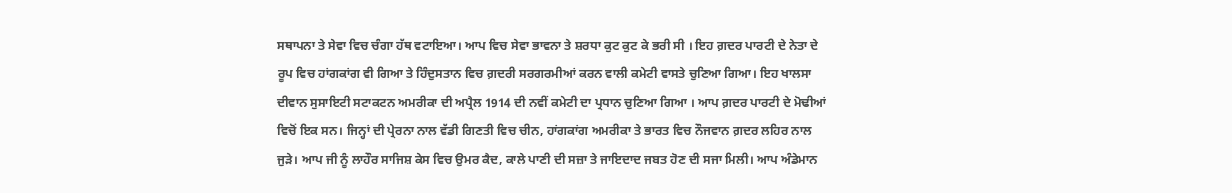ਸਥਾਪਨਾ ਤੇ ਸੇਵਾ ਵਿਚ ਚੰਗਾ ਹੱਥ ਵਟਾਇਆ। ਆਪ ਵਿਚ ਸੇਵਾ ਭਾਵਨਾ ਤੇ ਸ਼ਰਧਾ ਕੁਟ ਕੁਟ ਕੇ ਭਰੀ ਸੀ । ਇਹ ਗ਼ਦਰ ਪਾਰਟੀ ਦੇ ਨੇਤਾ ਦੇ ਰੂਪ ਵਿਚ ਹਾਂਗਕਾਂਗ ਵੀ ਗਿਆ ਤੇ ਹਿੰਦੁਸਤਾਨ ਵਿਚ ਗ਼ਦਰੀ ਸਰਗਰਮੀਆਂ ਕਰਨ ਵਾਲੀ ਕਮੇਟੀ ਵਾਸਤੇ ਚੁਣਿਆ ਗਿਆ। ਇਹ ਖਾਲਸਾ ਦੀਵਾਨ ਸੁਸਾਇਟੀ ਸਟਾਕਟਨ ਅਮਰੀਕਾ ਦੀ ਅਪ੍ਰੈਲ 1914 ਦੀ ਨਵੀਂ ਕਮੇਟੀ ਦਾ ਪ੍ਰਧਾਨ ਚੁਣਿਆ ਗਿਆ । ਆਪ ਗ਼ਦਰ ਪਾਰਟੀ ਦੇ ਮੋਢੀਆਂ ਵਿਚੋਂ ਇਕ ਸਨ। ਜਿਨ੍ਹਾਂ ਦੀ ਪ੍ਰੇਰਨਾ ਨਾਲ ਵੱਡੀ ਗਿਣਤੀ ਵਿਚ ਚੀਨ, ਹਾਂਗਕਾਂਗ ਅਮਰੀਕਾ ਤੇ ਭਾਰਤ ਵਿਚ ਨੌਜਵਾਨ ਗ਼ਦਰ ਲਹਿਰ ਨਾਲ ਜੁੜੇ। ਆਪ ਜੀ ਨੂੰ ਲਾਹੌਰ ਸਾਜਿਸ਼ ਕੇਸ ਵਿਚ ਉਮਰ ਕੈਦ, ਕਾਲੇ ਪਾਣੀ ਦੀ ਸਜ਼ਾ ਤੇ ਜਾਇਦਾਦ ਜਬਤ ਹੋਣ ਦੀ ਸਜਾ ਮਿਲੀ। ਆਪ ਅੰਡੇਮਾਨ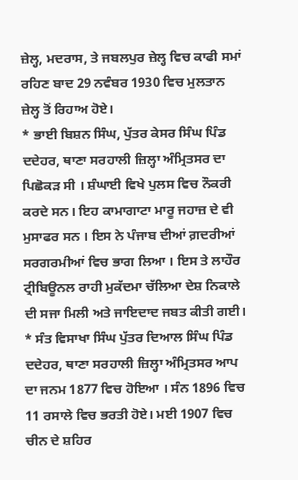ਜ਼ੇਲ੍ਹ, ਮਦਰਾਸ, ਤੇ ਜਬਲਪੁਰ ਜ਼ੇਲ੍ਹ ਵਿਚ ਕਾਫੀ ਸਮਾਂ ਰਹਿਣ ਬਾਦ 29 ਨਵੰਬਰ 1930 ਵਿਚ ਮੁਲਤਾਨ ਜ਼ੇਲ੍ਹ ਤੋਂ ਰਿਹਾਅ ਹੋਏ।
* ਭਾਈ ਬਿਸ਼ਨ ਸਿੰਘ, ਪੁੱਤਰ ਕੇਸਰ ਸਿੰਘ ਪਿੰਡ ਦਦੇਹਰ, ਥਾਣਾ ਸਰਹਾਲੀ ਜ਼ਿਲ੍ਹਾ ਅੰਮ੍ਰਿਤਸਰ ਦਾ ਪਿਛੋਕੜ ਸੀ । ਸ਼ੰਘਾਈ ਵਿਖੇ ਪੁਲਸ ਵਿਚ ਨੌਕਰੀ ਕਰਦੇ ਸਨ। ਇਹ ਕਾਮਾਗਾਟਾ ਮਾਰੂ ਜਹਾਜ਼ ਦੇ ਵੀ ਮੁਸਾਫਰ ਸਨ । ਇਸ ਨੇ ਪੰਜਾਬ ਦੀਆਂ ਗ਼ਦਰੀਆਂ ਸਰਗਰਮੀਆਂ ਵਿਚ ਭਾਗ ਲਿਆ । ਇਸ ਤੇ ਲਾਹੌਰ ਟ੍ਰੀਬਿਊਨਲ ਰਾਹੀ ਮੁਕੱਦਮਾ ਚੱਲਿਆ ਦੇਸ਼ ਨਿਕਾਲੇ ਦੀ ਸਜਾ ਮਿਲੀ ਅਤੇ ਜਾਇਦਾਦ ਜਬਤ ਕੀਤੀ ਗਈ।
* ਸੰਤ ਵਿਸਾਖਾ ਸਿੰਘ ਪੁੱਤਰ ਦਿਆਲ ਸਿੰਘ ਪਿੰਡ ਦਦੇਹਰ, ਥਾਣਾ ਸਰਹਾਲੀ ਜ਼ਿਲ੍ਹਾ ਅੰਮ੍ਰਿਤਸਰ ਆਪ ਦਾ ਜਨਮ 1877 ਵਿਚ ਹੋਇਆ । ਸੰਨ 1896 ਵਿਚ 11 ਰਸਾਲੇ ਵਿਚ ਭਰਤੀ ਹੋਏ। ਮਈ 1907 ਵਿਚ ਚੀਨ ਦੇ ਸ਼ਹਿਰ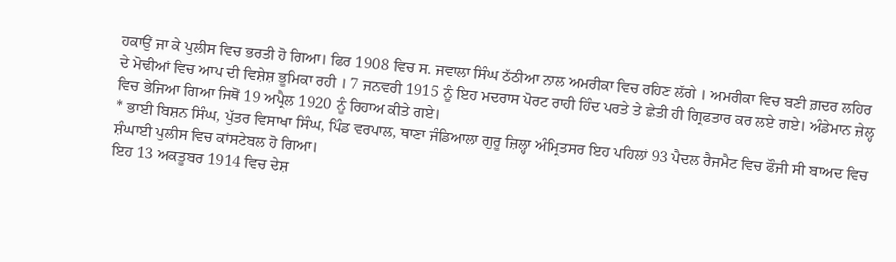ਹਕਾਉਂ ਜਾ ਕੇ ਪੁਲੀਸ ਵਿਚ ਭਰਤੀ ਹੋ ਗਿਆ। ਫਿਰ 1908 ਵਿਚ ਸ. ਜਵਾਲਾ ਸਿੰਘ ਠੱਠੀਆ ਨਾਲ ਅਮਰੀਕਾ ਵਿਚ ਰਹਿਣ ਲੱਗੇ । ਅਮਰੀਕਾ ਵਿਚ ਬਣੀ ਗ਼ਦਰ ਲਹਿਰ ਦੇ ਮੋਢੀਆਂ ਵਿਚ ਆਪ ਦੀ ਵਿਸ਼ੇਸ਼ ਭੂਮਿਕਾ ਰਹੀ । 7 ਜਨਵਰੀ 1915 ਨੂੰ ਇਹ ਮਦਰਾਸ ਪੋਰਟ ਰਾਹੀ ਹਿੰਦ ਪਰਤੇ ਤੇ ਛੇਤੀ ਹੀ ਗ੍ਰਿਫਤਾਰ ਕਰ ਲਏ ਗਏ। ਅੰਡੇਮਾਨ ਜ਼ੇਲ੍ਹ ਵਿਚ ਭੇਜਿਆ ਗਿਆ ਜਿਥੋਂ 19 ਅਪ੍ਰੈਲ 1920 ਨੂੰ ਰਿਹਾਅ ਕੀਤੇ ਗਏ।
* ਭਾਈ ਬਿਸ਼ਨ ਸਿੰਘ, ਪੁੱਤਰ ਵਿਸਾਖਾ ਸਿੰਘ, ਪਿੰਡ ਵਰਪਾਲ, ਥਾਣਾ ਜੰਡਿਆਲਾ ਗੁਰੂ ਜ਼ਿਲ੍ਹਾ ਅੰਮ੍ਰਿਤਸਰ ਇਹ ਪਹਿਲਾਂ 93 ਪੈਦਲ ਰੈਜਮੈਟ ਵਿਚ ਫੌਜੀ ਸੀ ਬਾਅਦ ਵਿਚ ਸ਼ੰਘਾਈ ਪੁਲੀਸ ਵਿਚ ਕਾਂਸਟੇਬਲ ਹੋ ਗਿਆ।
ਇਹ 13 ਅਕਤੂਬਰ 1914 ਵਿਚ ਦੇਸ਼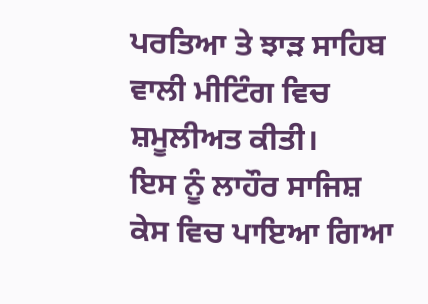ਪਰਤਿਆ ਤੇ ਝਾੜ ਸਾਹਿਬ ਵਾਲੀ ਮੀਟਿੰਗ ਵਿਚ ਸ਼ਮੂਲੀਅਤ ਕੀਤੀ।
ਇਸ ਨੂੰ ਲਾਹੌਰ ਸਾਜਿਸ਼ ਕੇਸ ਵਿਚ ਪਾਇਆ ਗਿਆ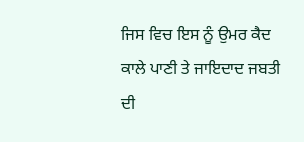ਜਿਸ ਵਿਚ ਇਸ ਨੂੰ ਉਮਰ ਕੈਦ ਕਾਲੇ ਪਾਣੀ ਤੇ ਜਾਇਦਾਦ ਜਬਤੀ ਦੀ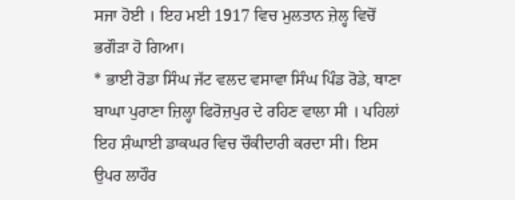ਸਜਾ ਹੋਈ । ਇਹ ਮਈ 1917 ਵਿਚ ਮੁਲਤਾਨ ਜ਼ੇਲ੍ਹ ਵਿਚੋਂ ਭਗੌੜਾ ਹੋ ਗਿਆ।
* ਭਾਈ ਰੋਡਾ ਸਿੰਘ ਜੱਟ ਵਲਦ ਵਸਾਵਾ ਸਿੰਘ ਪਿੰਡ ਰੋਡੇ, ਥਾਣਾ ਬਾਘਾ ਪੁਰਾਣਾ ਜ਼ਿਲ੍ਹਾ ਫਿਰੋਜ਼ਪੁਰ ਦੇ ਰਹਿਣ ਵਾਲਾ ਸੀ । ਪਹਿਲਾਂ ਇਹ ਸ਼ੰਘਾਈ ਡਾਕਘਰ ਵਿਚ ਚੌਕੀਦਾਰੀ ਕਰਦਾ ਸੀ। ਇਸ ਉਪਰ ਲਾਹੌਰ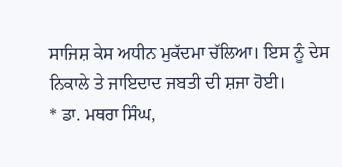ਸਾਜਿਸ਼ ਕੇਸ ਅਧੀਨ ਮੁਕੱਦਮਾ ਚੱਲਿਆ। ਇਸ ਨੂੰ ਦੇਸ ਨਿਕਾਲੇ ਤੇ ਜਾਇਦਾਦ ਜਬਤੀ ਦੀ ਸ਼ਜਾ ਹੋਈ।
* ਡਾ. ਮਥਰਾ ਸਿੰਘ,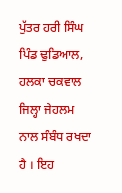ਪੁੱਤਰ ਹਰੀ ਸਿੰਘ ਪਿੰਡ ਢੁਡਿਆਲ, ਹਲਕਾ ਚਕਵਾਲ ਜਿਲ੍ਹਾ ਜੇਹਲਮ ਨਾਲ ਸੰਬੰਧ ਰਖਦਾ ਹੈ । ਇਹ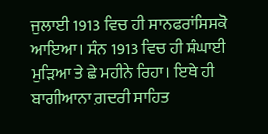ਜੁਲਾਈ 1913 ਵਿਚ ਹੀ ਸਾਨਫਰਾਂਸਿਸਕੋ ਆਇਆ। ਸੰਨ 1913 ਵਿਚ ਹੀ ਸ਼ੰਘਾਈ ਮੁੜਿਆ ਤੇ ਛੇ ਮਹੀਨੇ ਰਿਹਾ। ਇਥੇ ਹੀ ਬਾਗੀਆਨਾ ਗ਼ਦਰੀ ਸਾਹਿਤ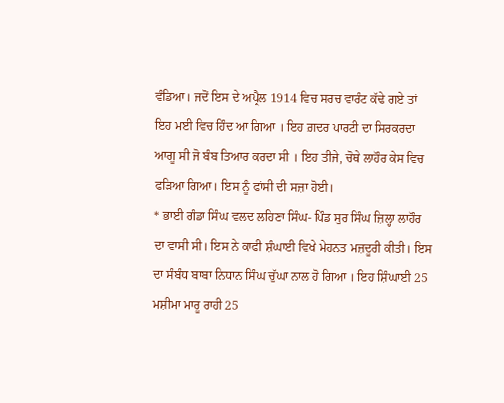ਵੰਡਿਆ। ਜਦੋਂ ਇਸ ਦੇ ਅਪ੍ਰੈਲ 1914 ਵਿਚ ਸਰਚ ਵਾਰੰਟ ਕੱਢੇ ਗਏ ਤਾਂ ਇਹ ਮਈ ਵਿਚ ਹਿੰਦ ਆ ਗਿਆ । ਇਹ ਗ਼ਦਰ ਪਾਰਟੀ ਦਾ ਸਿਰਕਰਦਾ ਆਗੂ ਸੀ ਜੋ ਬੰਬ ਤਿਆਰ ਕਰਦਾ ਸੀ । ਇਹ ਤੀਜੇ, ਚੋਥੇ ਲਾਹੌਰ ਕੇਸ ਵਿਚ ਫੜਿਆ ਗਿਆ। ਇਸ ਨੂੰ ਫਾਂਸੀ ਦੀ ਸਜ਼ਾ ਹੋਈ।
* ਭਾਈ ਗੰਡਾ ਸਿੰਘ ਵਲਦ ਲਹਿਣਾ ਸਿੰਘ- ਪਿੰਡ ਸੁਰ ਸਿੰਘ ਜ਼ਿਲ੍ਹਾ ਲਾਹੌਰ ਦਾ ਵਾਸੀ ਸੀ। ਇਸ ਨੇ ਕਾਫੀ ਸ਼ੰਘਾਈ ਵਿਖੇ ਮੇਹਨਤ ਮਜ਼ਦੂਰੀ ਕੀਤੀ। ਇਸ ਦਾ ਸੰਬੰਧ ਬਾਬਾ ਨਿਧਾਨ ਸਿੰਘ ਚੁੱਘਾ ਨਾਲ ਹੋ ਗਿਆ । ਇਹ ਸ਼ਿੰਘਾਈ 25 ਮਸ਼ੀਮਾ ਮਾਰੂ ਰਾਹੀ 25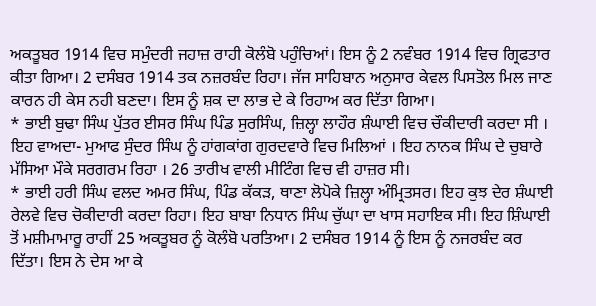ਅਕਤੂਬਰ 1914 ਵਿਚ ਸਮੁੰਦਰੀ ਜਹਾਜ਼ ਰਾਹੀ ਕੋਲੰਬੋ ਪਹੁੰਚਿਆਂ। ਇਸ ਨੂੰ 2 ਨਵੰਬਰ 1914 ਵਿਚ ਗ੍ਰਿਫਤਾਰ ਕੀਤਾ ਗਿਆ। 2 ਦਸੰਬਰ 1914 ਤਕ ਨਜ਼ਰਬੰਦ ਰਿਹਾ। ਜੱਜ ਸਾਹਿਬਾਨ ਅਨੁਸਾਰ ਕੇਵਲ ਪਿਸਤੋਲ ਮਿਲ ਜਾਣ ਕਾਰਨ ਹੀ ਕੇਸ ਨਹੀ ਬਣਦਾ। ਇਸ ਨੂੰ ਸ਼ਕ ਦਾ ਲਾਭ ਦੇ ਕੇ ਰਿਹਾਅ ਕਰ ਦਿੱਤਾ ਗਿਆ।
* ਭਾਈ ਬੁਢਾ ਸਿੰਘ ਪੁੱਤਰ ਈਸਰ ਸਿੰਘ ਪਿੰਡ ਸੁਰਸਿੰਘ, ਜ਼ਿਲ੍ਹਾ ਲਾਹੌਰ ਸ਼ੰਘਾਈ ਵਿਚ ਚੌਕੀਦਾਰੀ ਕਰਦਾ ਸੀ । ਇਹ ਵਾਅਦਾ- ਮੁਆਫ ਸੁੰਦਰ ਸਿੰਘ ਨੂੰ ਹਾਂਗਕਾਂਗ ਗੁਰਦਵਾਰੇ ਵਿਚ ਮਿਲਿਆਂ । ਇਹ ਨਾਨਕ ਸਿੰਘ ਦੇ ਚੁਬਾਰੇ ਮੱਸਿਆ ਮੌਕੇ ਸਰਗਰਮ ਰਿਹਾ । 26 ਤਾਰੀਖ ਵਾਲੀ ਮੀਟਿੰਗ ਵਿਚ ਵੀ ਹਾਜ਼ਰ ਸੀ।
* ਭਾਈ ਹਰੀ ਸਿੰਘ ਵਲਦ ਅਮਰ ਸਿੰਘ, ਪਿੰਡ ਕੱਕੜ, ਥਾਣਾ ਲੋਪੋਕੇ ਜ਼ਿਲ੍ਹਾ ਅੰਮ੍ਰਿਤਸਰ। ਇਹ ਕੁਝ ਦੇਰ ਸ਼ੰਘਾਈ ਰੇਲਵੇ ਵਿਚ ਚੋਕੀਦਾਰੀ ਕਰਦਾ ਰਿਹਾ। ਇਹ ਬਾਬਾ ਨਿਧਾਨ ਸਿੰਘ ਚੁੱਘਾ ਦਾ ਖਾਸ ਸਹਾਇਕ ਸੀ। ਇਹ ਸ਼ਿੰਘਾਈ ਤੋਂ ਮਸ਼ੀਮਾਮਾਰੂ ਰਾਹੀਂ 25 ਅਕਤੂਬਰ ਨੂੰ ਕੋਲੰਬੋ ਪਰਤਿਆ। 2 ਦਸੰਬਰ 1914 ਨੂੰ ਇਸ ਨੂੰ ਨਜਰਬੰਦ ਕਰ ਦਿੱਤਾ। ਇਸ ਨੇ ਦੇਸ ਆ ਕੇ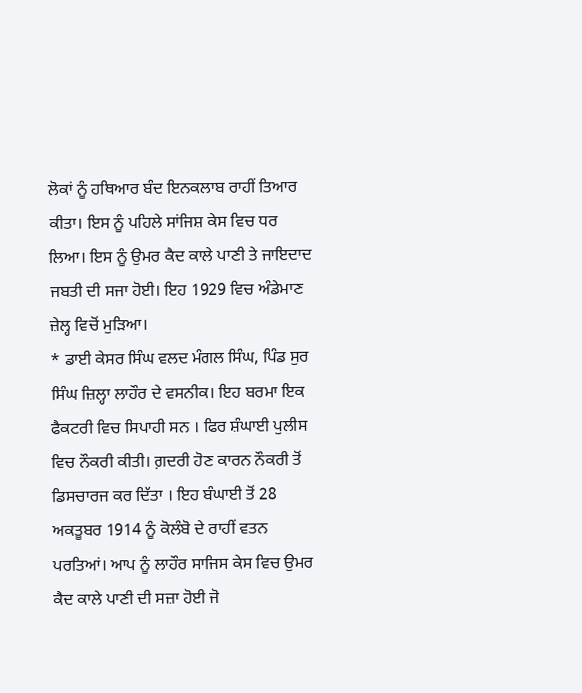ਲੋਕਾਂ ਨੂੰ ਹਥਿਆਰ ਬੰਦ ਇਨਕਲਾਬ ਰਾਹੀਂ ਤਿਆਰ ਕੀਤਾ। ਇਸ ਨੂੰ ਪਹਿਲੇ ਸਾਂਜਿਸ਼ ਕੇਸ ਵਿਚ ਧਰ ਲਿਆ। ਇਸ ਨੂੰ ਉਮਰ ਕੈਦ ਕਾਲੇ ਪਾਣੀ ਤੇ ਜਾਇਦਾਦ ਜਬਤੀ ਦੀ ਸਜਾ ਹੋਈ। ਇਹ 1929 ਵਿਚ ਅੰਡੇਮਾਣ ਜ਼ੇਲ੍ਹ ਵਿਚੋਂ ਮੁੜਿਆ।
* ਡਾਈ ਕੇਸਰ ਸਿੰਘ ਵਲਦ ਮੰਗਲ ਸਿੰਘ, ਪਿੰਡ ਸੁਰ ਸਿੰਘ ਜ਼ਿਲ੍ਹਾ ਲਾਹੌਰ ਦੇ ਵਸਨੀਕ। ਇਹ ਬਰਮਾ ਇਕ ਫੈਕਟਰੀ ਵਿਚ ਸਿਪਾਹੀ ਸਨ । ਫਿਰ ਸ਼ੰਘਾਈ ਪੁਲੀਸ ਵਿਚ ਨੌਕਰੀ ਕੀਤੀ। ਗ਼ਦਰੀ ਹੋਣ ਕਾਰਨ ਨੌਕਰੀ ਤੋਂ ਡਿਸਚਾਰਜ ਕਰ ਦਿੱਤਾ । ਇਹ ਬੰਘਾਈ ਤੋਂ 28 ਅਕਤੂਬਰ 1914 ਨੂੰ ਕੋਲੰਬੋ ਦੇ ਰਾਹੀਂ ਵਤਨ ਪਰਤਿਆਂ। ਆਪ ਨੂੰ ਲਾਹੌਰ ਸਾਜਿਸ ਕੇਸ ਵਿਚ ਉਮਰ ਕੈਦ ਕਾਲੇ ਪਾਣੀ ਦੀ ਸਜ਼ਾ ਹੋਈ ਜੋ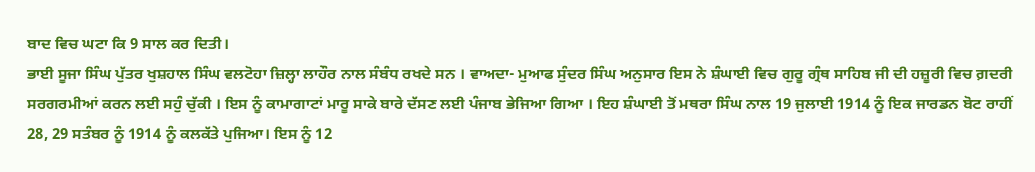ਬਾਦ ਵਿਚ ਘਟਾ ਕਿ 9 ਸਾਲ ਕਰ ਦਿਤੀ।
ਭਾਈ ਸੂਜਾ ਸਿੰਘ ਪੁੱਤਰ ਖੁਸ਼ਹਾਲ ਸਿੰਘ ਵਲਟੋਹਾ ਜ਼ਿਲ੍ਹਾ ਲਾਹੌਰ ਨਾਲ ਸੰਬੰਧ ਰਖਦੇ ਸਨ । ਵਾਅਦਾ- ਮੁਆਫ ਸੁੰਦਰ ਸਿੰਘ ਅਨੁਸਾਰ ਇਸ ਨੇ ਸ਼ੰਘਾਈ ਵਿਚ ਗੁਰੂ ਗ੍ਰੰਥ ਸਾਹਿਬ ਜੀ ਦੀ ਹਜ਼ੂਰੀ ਵਿਚ ਗ਼ਦਰੀ ਸਰਗਰਮੀਆਂ ਕਰਨ ਲਈ ਸਹੁੰ ਚੁੱਕੀ । ਇਸ ਨੂੰ ਕਾਮਾਗਾਟਾਂ ਮਾਰੂ ਸਾਕੇ ਬਾਰੇ ਦੱਸਣ ਲਈ ਪੰਜਾਬ ਭੇਜਿਆ ਗਿਆ । ਇਹ ਸ਼ੰਘਾਈ ਤੋਂ ਮਥਰਾ ਸਿੰਘ ਨਾਲ 19 ਜੁਲਾਈ 1914 ਨੂੰ ਇਕ ਜਾਰਡਨ ਬੋਟ ਰਾਹੀਂ 28, 29 ਸਤੰਬਰ ਨੂੰ 1914 ਨੂੰ ਕਲਕੱਤੇ ਪੁਜਿਆ। ਇਸ ਨੂੰ 12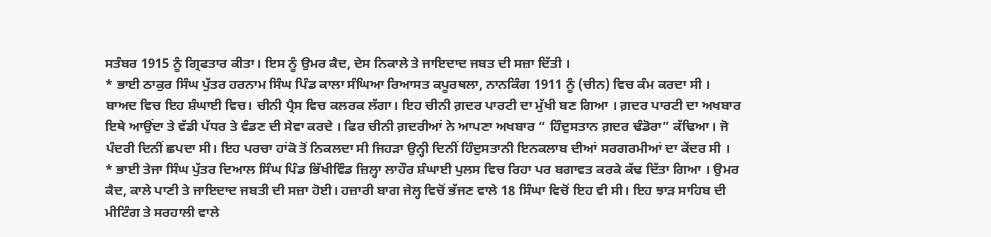ਸਤੰਬਰ 1915 ਨੂੰ ਗ੍ਰਿਫਤਾਰ ਕੀਤਾ। ਇਸ ਨੂੰ ਉਮਰ ਕੈਦ, ਦੇਸ ਨਿਕਾਲੇ ਤੇ ਜਾਇਦਾਦ ਜਬਤ ਦੀ ਸਜ਼ਾ ਦਿੱਤੀ ।
* ਭਾਈ ਠਾਕੁਰ ਸਿੰਘ ਪੁੱਤਰ ਹਰਨਾਮ ਸਿੰਘ ਪਿੰਡ ਕਾਲਾ ਸੰਘਿਆ ਰਿਆਸਤ ਕਪੂਰਥਲਾ, ਨਾਨਕਿੰਗ 1911 ਨੂੰ (ਚੀਨ) ਵਿਚ ਕੰਮ ਕਰਦਾ ਸੀ । ਬਾਅਦ ਵਿਚ ਇਹ ਸ਼ੰਘਾਈ ਵਿਚ। ਚੀਨੀ ਪ੍ਰੈਸ ਵਿਚ ਕਲਰਕ ਲੱਗਾ। ਇਹ ਚੀਨੀ ਗ਼ਦਰ ਪਾਰਟੀ ਦਾ ਮੁੱਖੀ ਬਣ ਗਿਆ । ਗ਼ਦਰ ਪਾਰਟੀ ਦਾ ਅਖਬਾਰ ਇਥੇ ਆਉਂਦਾ ਤੇ ਵੱਡੀ ਪੱਧਰ ਤੇ ਵੰਡਣ ਦੀ ਸੇਵਾ ਕਰਦੇ । ਫਿਰ ਚੀਨੀ ਗ਼ਦਰੀਆਂ ਨੇ ਆਪਣਾ ਅਖਬਾਰ “ ਹਿੰਦੁਸਤਾਨ ਗ਼ਦਰ ਢੰਡੋਰਾ” ਕੱਢਿਆ। ਜੋ ਪੰਦਰੀ ਦਿਨੀਂ ਛਪਦਾ ਸੀ। ਇਹ ਪਰਚਾ ਹਾਂਕੋ ਤੋਂ ਨਿਕਲਦਾ ਸੀ ਜਿਹੜਾ ਉਨ੍ਹੀ ਦਿਨੀਂ ਹਿੰਦੁਸਤਾਨੀ ਇਨਕਲਾਬ ਦੀਆਂ ਸਰਗਰਮੀਆਂ ਦਾ ਕੇਂਦਰ ਸੀ ।
* ਭਾਈ ਤੇਜਾ ਸਿੰਘ ਪੁੱਤਰ ਦਿਆਲ ਸਿੰਘ ਪਿੰਡ ਭਿੱਖੀਵਿੰਡ ਜ਼ਿਲ੍ਹਾ ਲਾਹੌਰ ਸ਼ੰਘਾਈ ਪੁਲਸ ਵਿਚ ਰਿਹਾ ਪਰ ਬਗਾਵਤ ਕਰਕੇ ਕੱਢ ਦਿੱਤਾ ਗਿਆ । ਉਮਰ ਕੈਦ, ਕਾਲੇ ਪਾਣੀ ਤੇ ਜਾਇਦਾਦ ਜਬਤੀ ਦੀ ਸਜ਼ਾ ਹੋਈ। ਹਜ਼ਾਰੀ ਬਾਗ ਜੇਲ੍ਹ ਵਿਚੋਂ ਭੱਜਣ ਵਾਲੇ 18 ਸਿੰਘਾ ਵਿਚੋਂ ਇਹ ਵੀ ਸੀ। ਇਹ ਝਾੜ ਸਾਹਿਬ ਦੀ ਮੀਟਿੰਗ ਤੇ ਸਰਹਾਲੀ ਵਾਲੇ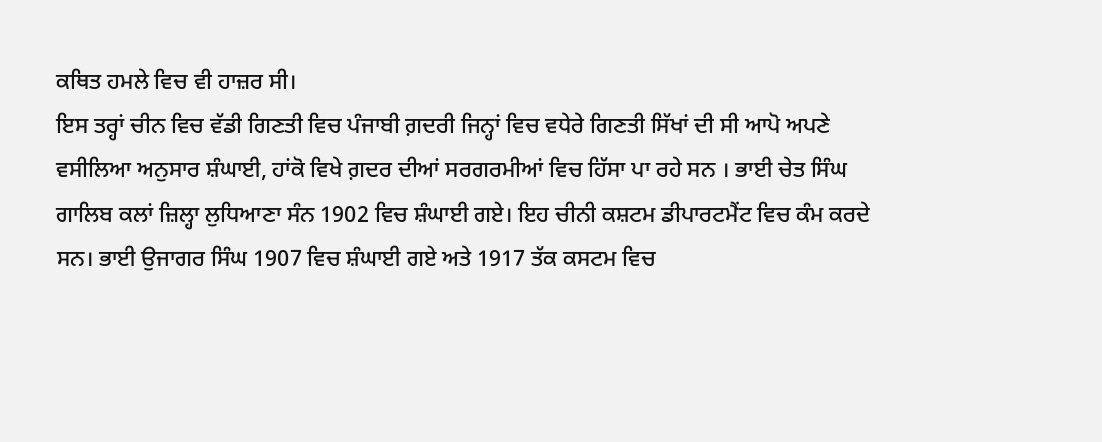ਕਥਿਤ ਹਮਲੇ ਵਿਚ ਵੀ ਹਾਜ਼ਰ ਸੀ।
ਇਸ ਤਰ੍ਹਾਂ ਚੀਨ ਵਿਚ ਵੱਡੀ ਗਿਣਤੀ ਵਿਚ ਪੰਜਾਬੀ ਗ਼ਦਰੀ ਜਿਨ੍ਹਾਂ ਵਿਚ ਵਧੇਰੇ ਗਿਣਤੀ ਸਿੱਖਾਂ ਦੀ ਸੀ ਆਪੋ ਅਪਣੇ ਵਸੀਲਿਆ ਅਨੁਸਾਰ ਸ਼ੰਘਾਈ, ਹਾਂਕੋ ਵਿਖੇ ਗ਼ਦਰ ਦੀਆਂ ਸਰਗਰਮੀਆਂ ਵਿਚ ਹਿੱਸਾ ਪਾ ਰਹੇ ਸਨ । ਭਾਈ ਚੇਤ ਸਿੰਘ ਗਾਲਿਬ ਕਲਾਂ ਜ਼ਿਲ੍ਹਾ ਲੁਧਿਆਣਾ ਸੰਨ 1902 ਵਿਚ ਸ਼ੰਘਾਈ ਗਏ। ਇਹ ਚੀਨੀ ਕਸ਼ਟਮ ਡੀਪਾਰਟਮੈਂਟ ਵਿਚ ਕੰਮ ਕਰਦੇ ਸਨ। ਭਾਈ ਉਜਾਗਰ ਸਿੰਘ 1907 ਵਿਚ ਸ਼ੰਘਾਈ ਗਏ ਅਤੇ 1917 ਤੱਕ ਕਸਟਮ ਵਿਚ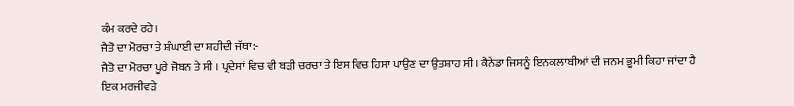ਕੰਮ ਕਰਦੇ ਰਹੇ।
ਜੈਤੋ ਦਾ ਮੋਰਚਾ ਤੇ ਸ਼ੰਘਾਈ ਦਾ ਸ਼ਹੀਦੀ ਜੱਥਾ:-
ਜੈਤੋ ਦਾ ਮੋਰਚਾ ਪੂਰੇ ਜੋਬਨ ਤੇ ਸੀ । ਪ੍ਰਦੇਸਾਂ ਵਿਚ ਵੀ ਬੜੀ ਚਰਚਾ ਤੇ ਇਸ ਵਿਚ ਹਿਸਾ ਪਾਉਣ ਦਾ ਉਤਸ਼ਾਹ ਸੀ। ਕੈਨੇਡਾ ਜਿਸਨੂੰ ਇਨਕਲਾਬੀਆਂ ਦੀ ਜਨਮ ਭੂਮੀ ਕਿਹਾ ਜਾਂਦਾ ਹੈ ਇਕ ਮਰਜੀਵੜੇ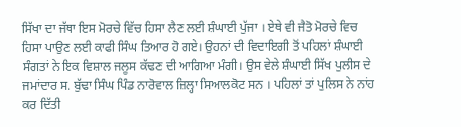ਸਿੱਖਾ ਦਾ ਜੱਥਾ ਇਸ ਮੋਰਚੇ ਵਿੱਚ ਹਿਸਾ ਲੈਣ ਲਈ ਸ਼ੰਘਾਈ ਪੁੱਜਾ । ਏਥੇ ਵੀ ਜੈਤੋ ਮੋਰਚੇ ਵਿਚ ਹਿਸਾ ਪਾਉਣ ਲਈ ਕਾਫੀ ਸਿੰਘ ਤਿਆਰ ਹੋ ਗਏ। ਉਹਨਾਂ ਦੀ ਵਿਦਾਇਗੀ ਤੋਂ ਪਹਿਲਾਂ ਸ਼ੰਘਾਈ ਸੰਗਤਾਂ ਨੇ ਇਕ ਵਿਸ਼ਾਲ ਜਲੂਸ ਕੱਢਣ ਦੀ ਆਗਿਆ ਮੰਗੀ। ਉਸ ਵੇਲੇ ਸ਼ੰਘਾਈ ਸਿੱਖ ਪੁਲੀਸ ਦੇ ਜਮਾਂਦਾਰ ਸ. ਬੁੱਢਾ ਸਿੰਘ ਪਿੰਡ ਨਾਰੋਵਾਲ ਜ਼ਿਲ੍ਹਾ ਸਿਆਲਕੋਟ ਸਨ । ਪਹਿਲਾਂ ਤਾਂ ਪੁਲਿਸ ਨੇ ਨਾਂਹ ਕਰ ਦਿੱਤੀ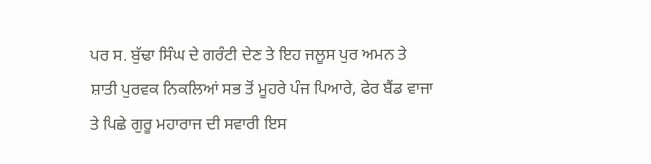ਪਰ ਸ. ਬੁੱਢਾ ਸਿੰਘ ਦੇ ਗਰੰਟੀ ਦੇਣ ਤੇ ਇਹ ਜਲੂਸ ਪੁਰ ਅਮਨ ਤੇ ਸ਼ਾਤੀ ਪੁਰਵਕ ਨਿਕਲਿਆਂ ਸਭ ਤੋਂ ਮੂਹਰੇ ਪੰਜ ਪਿਆਰੇ, ਫੇਰ ਬੈਂਡ ਵਾਜਾ ਤੇ ਪਿਛੇ ਗੁਰੂ ਮਹਾਰਾਜ ਦੀ ਸਵਾਰੀ ਇਸ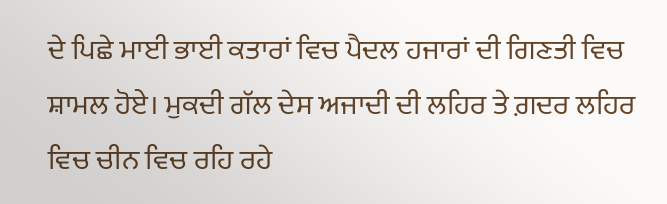ਦੇ ਪਿਛੇ ਮਾਈ ਭਾਈ ਕਤਾਰਾਂ ਵਿਚ ਪੈਦਲ ਹਜਾਰਾਂ ਦੀ ਗਿਣਤੀ ਵਿਚ ਸ਼ਾਮਲ ਹੋਏ। ਮੁਕਦੀ ਗੱਲ ਦੇਸ ਅਜਾਦੀ ਦੀ ਲਹਿਰ ਤੇ ਗ਼ਦਰ ਲਹਿਰ ਵਿਚ ਚੀਨ ਵਿਚ ਰਹਿ ਰਹੇ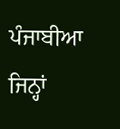ਪੰਜਾਬੀਆ ਜਿਨ੍ਹਾਂ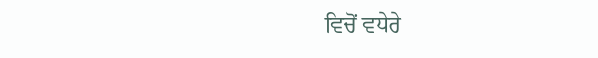ਵਿਚੋਂ ਵਧੇਰੇ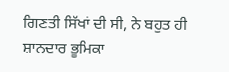ਗਿਣਤੀ ਸਿੱਖਾਂ ਦੀ ਸੀ, ਨੇ ਬਹੁਤ ਹੀ ਸ਼ਾਨਦਾਰ ਭੂਮਿਕਾ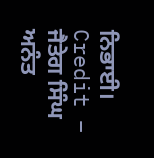ਨਿਭਾਈ।
Credit – ਜੈਤੇਗ ਸਿੰਘ ਅਨੰਤ